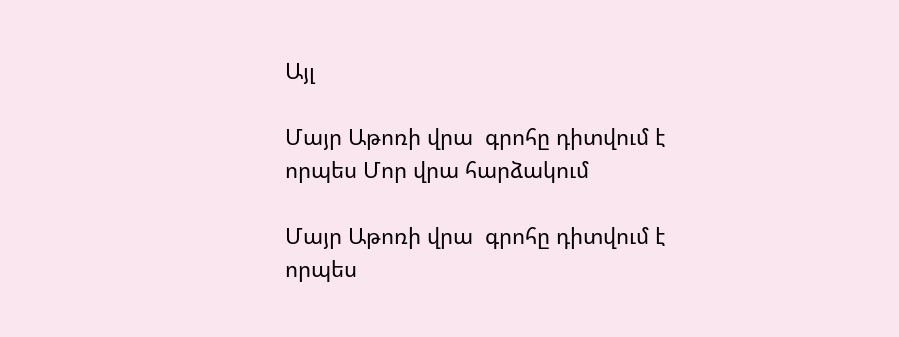Այլ

Մայր Աթոռի վրա  գրոհը դիտվում է  որպես Մոր վրա հարձակում

Մայր Աթոռի վրա  գրոհը դիտվում է  որպես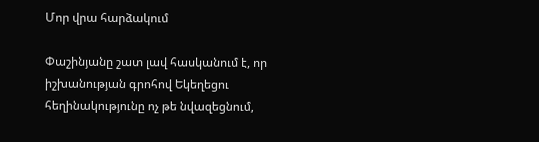Մոր վրա հարձակում

Փաշինյանը շատ լավ հասկանում է, որ իշխանության գրոհով Եկեղեցու հեղինակությունը ոչ թե նվազեցնում,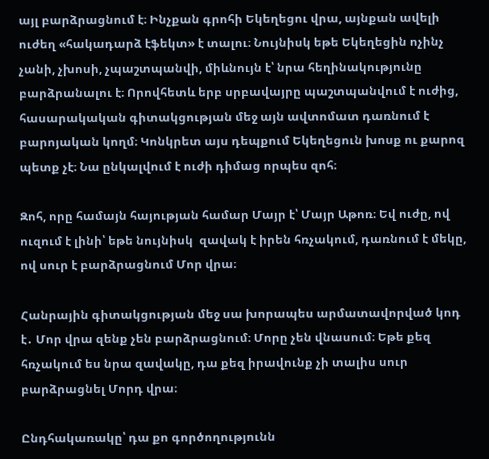այլ բարձրացնում է։ Ինչքան գրոհի Եկեղեցու վրա, այնքան ավելի ուժեղ «հակադարձ էֆեկտ» է տալու։ Նույնիսկ եթե Եկեղեցին ոչինչ չանի, չխոսի, չպաշտպանվի, միևնույն է՝ նրա հեղինակությունը բարձրանալու է։ Որովհետև երբ սրբավայրը պաշտպանվում է ուժից, հասարակական գիտակցության մեջ այն ավտոմատ դառնում է բարոյական կողմ։ Կոնկրետ այս դեպքում Եկեղեցուն խոսք ու քարոզ պետք չէ։ Նա ընկալվում է ուժի դիմաց որպես զոհ։

Զոհ, որը համայն հայության համար Մայր է՝ Մայր Աթոռ։ Եվ ուժը, ով ուզում է լինի՝ եթե նույնիսկ  զավակ է իրեն հռչակում, դառնում է մեկը, ով սուր է բարձրացնում Մոր վրա։

Հանրային գիտակցության մեջ սա խորապես արմատավորված կոդ է․ Մոր վրա զենք չեն բարձրացնում։ Մորը չեն վնասում։ Եթե քեզ հռչակում ես նրա զավակը, դա քեզ իրավունք չի տալիս սուր բարձրացնել Մորդ վրա։

Ընդհակառակը՝ դա քո գործողությունն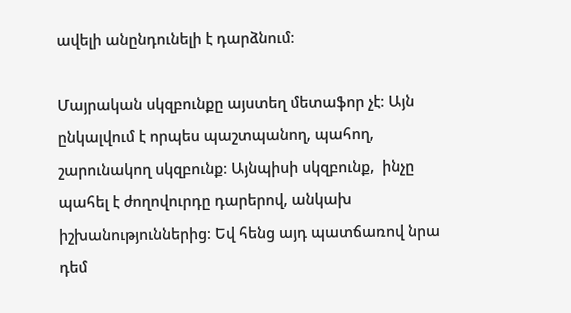ավելի անընդունելի է դարձնում։

Մայրական սկզբունքը այստեղ մետաֆոր չէ։ Այն ընկալվում է որպես պաշտպանող, պահող, շարունակող սկզբունք։ Այնպիսի սկզբունք,  ինչը պահել է ժողովուրդը դարերով, անկախ իշխանություններից։ Եվ հենց այդ պատճառով նրա դեմ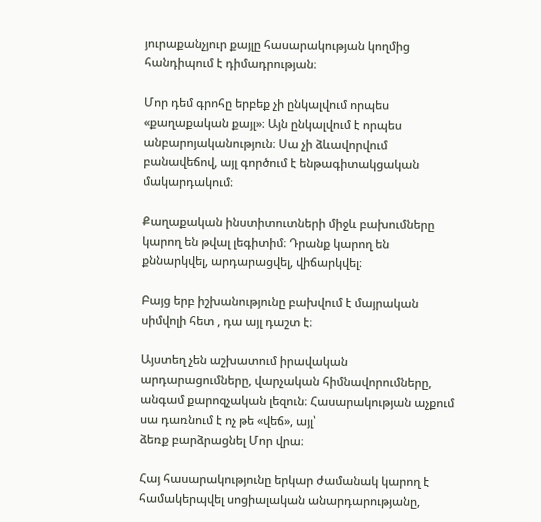յուրաքանչյուր քայլը հասարակության կողմից հանդիպում է դիմադրության։

Մոր դեմ գրոհը երբեք չի ընկալվում որպես «քաղաքական քայլ»։ Այն ընկալվում է որպես անբարոյականություն։ Սա չի ձևավորվում բանավեճով, այլ գործում է ենթագիտակցական մակարդակում։

Քաղաքական ինստիտուտների միջև բախումները կարող են թվալ լեգիտիմ։ Դրանք կարող են քննարկվել, արդարացվել, վիճարկվել։

Բայց երբ իշխանությունը բախվում է մայրական սիմվոլի հետ , դա այլ դաշտ է։

Այստեղ չեն աշխատում իրավական արդարացումները, վարչական հիմնավորումները, անգամ քարոզչական լեզուն։ Հասարակության աչքում սա դառնում է ոչ թե «վեճ», այլ՝
ձեռք բարձրացնել Մոր վրա։

Հայ հասարակությունը երկար ժամանակ կարող է համակերպվել սոցիալական անարդարությանը,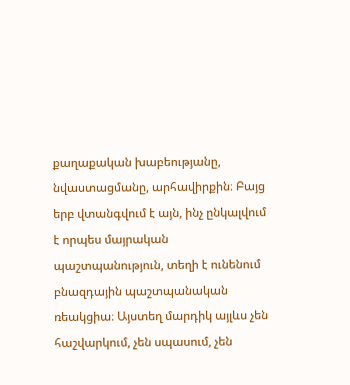քաղաքական խաբեությանը, նվաստացմանը, արհավիրքին։ Բայց երբ վտանգվում է այն, ինչ ընկալվում է որպես մայրական պաշտպանություն, տեղի է ունենում բնազդային պաշտպանական ռեակցիա։ Այստեղ մարդիկ այլևս չեն հաշվարկում, չեն սպասում, չեն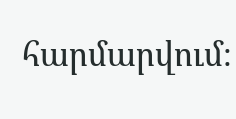հարմարվում։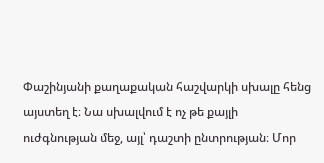Փաշինյանի քաղաքական հաշվարկի սխալը հենց այստեղ է։ Նա սխալվում է ոչ թե քայլի ուժգնության մեջ, այլ՝ դաշտի ընտրության։ Մոր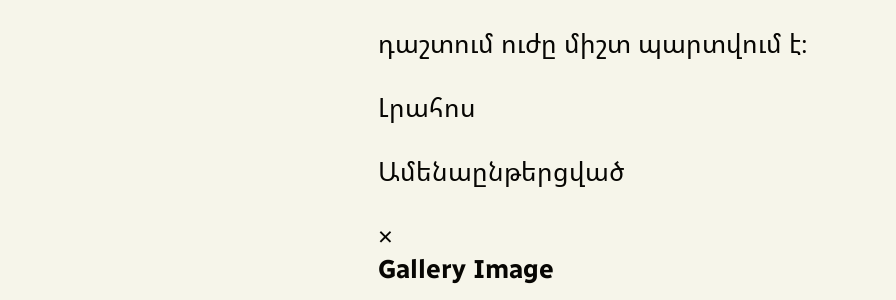դաշտում ուժը միշտ պարտվում է։

Լրահոս

Ամենաընթերցված

×
Gallery Image